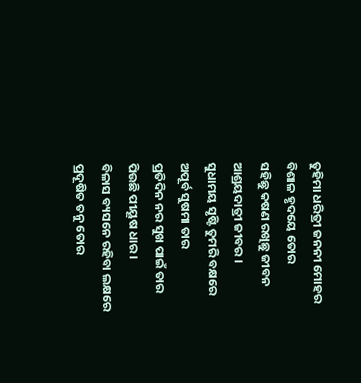ତୁହିମା ଧରିତ୍ରୀ ଜନନୀ ମୋହର
ବିଶାଳ ହୃଦୟେ ତୋର
ସହିଛୁ କଷଣ ରଖିଛୁ ଜୀବନ
ଆଶ୍ରୟଦାତ୍ରୀ ଜୀବର ।
ସୁଧାମୟ ସୃଷ୍ଟି ତୁମରି ବକ୍ଷରେ
ଅପୂର୍ବ ସୁଷମା ତାର
ପ୍ରତିଦିନ ନର ସୁଖ ପାଇଁ ତାର
ପିଉଛି ପୀୟୂଷ ଧାର ।
ବିଳାସ ବ୍ୟସନେ ରହିବା ଲକ୍ଷରେ
ପ୍ରଦୂଷିତ ତନୁ ତୋର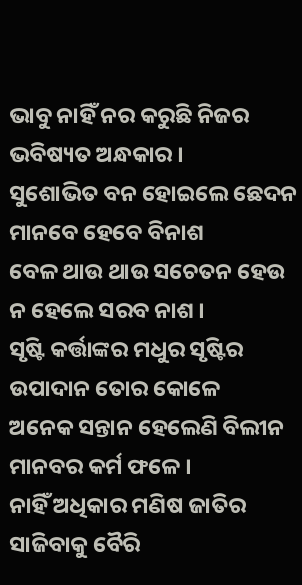ଭାବୁ ନାହିଁ ନର କରୁଛି ନିଜର
ଭବିଷ୍ୟତ ଅନ୍ଧକାର ।
ସୁଶୋଭିତ ବନ ହୋଇଲେ ଛେଦନ
ମାନବେ ହେବେ ବିନାଶ
ବେଳ ଥାଉ ଥାଉ ସଚେତନ ହେଉ
ନ ହେଲେ ସରବ ନାଶ ।
ସୃଷ୍ଟି କର୍ତ୍ତାଙ୍କର ମଧୁର ସୃଷ୍ଟିର
ଉପାଦାନ ତୋର କୋଳେ
ଅନେକ ସନ୍ତାନ ହେଲେଣି ବିଲୀନ
ମାନବର କର୍ମ ଫଳେ ।
ନାହିଁ ଅଧିକାର ମଣିଷ ଜାତିର
ସାଜିବାକୁ ବୈରି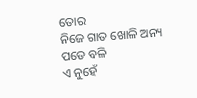ତୋର
ନିଜେ ଗାତ ଖୋଳି ଅନ୍ୟ ପଡେ ବଳି
ଏ ନୁହେଁ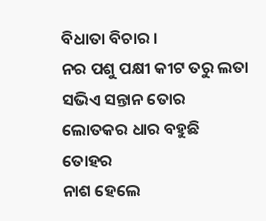ବିଧାତା ବିଚାର ।
ନର ପଶୁ ପକ୍ଷୀ କୀଟ ତରୁ ଲତା
ସଭିଏ ସନ୍ତାନ ତୋର
ଲୋତକର ଧାର ବହୁଛି ତୋହର
ନାଶ ହେଲେ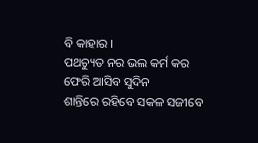ବି କାହାର ।
ପଥଚ୍ୟୁତ ନର ଭଲ କର୍ମ କର
ଫେରି ଆସିବ ସୁଦିନ
ଶାନ୍ତିରେ ରହିବେ ସକଳ ସଜୀବେ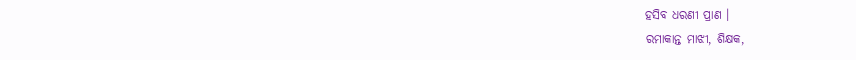ହସିବ ଧରଣୀ ପ୍ରାଣ ।
ରମାକାନ୍ତ ମାଝୀ, ଶିକ୍ଷକ,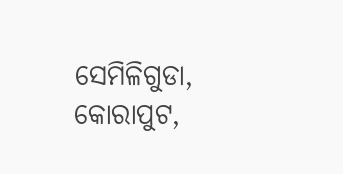ସେମିଳିଗୁଡା, କୋରାପୁଟ,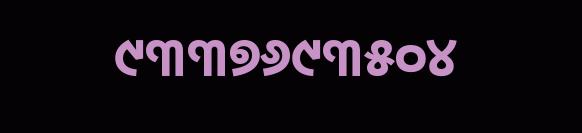୯୩୩୭୬୯୩୫୦୪